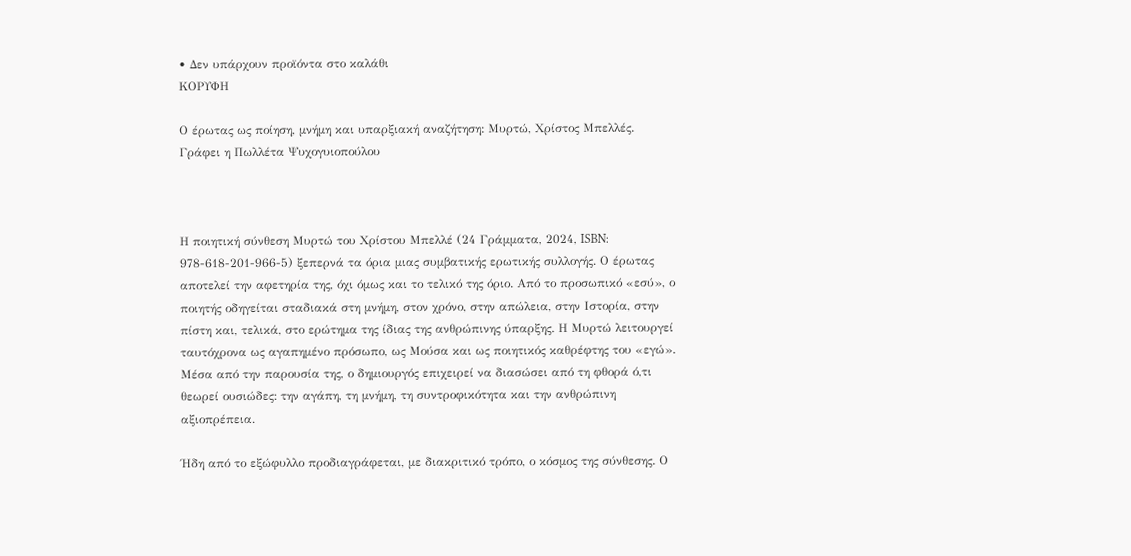• Δεν υπάρχουν προϊόντα στο καλάθι
ΚΟΡΥΦΗ

Ο έρωτας ως ποίηση, μνήμη και υπαρξιακή αναζήτηση: Μυρτώ, Χρίστος Μπελλές. Γράφει η Πωλλέτα Ψυχογυιοπούλου



Η ποιητική σύνθεση Μυρτώ του Χρίστου Μπελλέ (24 Γράμματα, 2024, ISBN: 978-618-201-966-5) ξεπερνά τα όρια μιας συμβατικής ερωτικής συλλογής. Ο έρωτας αποτελεί την αφετηρία της, όχι όμως και το τελικό της όριο. Από το προσωπικό «εσύ», ο ποιητής οδηγείται σταδιακά στη μνήμη, στον χρόνο, στην απώλεια, στην Ιστορία, στην πίστη και, τελικά, στο ερώτημα της ίδιας της ανθρώπινης ύπαρξης. Η Μυρτώ λειτουργεί ταυτόχρονα ως αγαπημένο πρόσωπο, ως Μούσα και ως ποιητικός καθρέφτης του «εγώ». Μέσα από την παρουσία της, ο δημιουργός επιχειρεί να διασώσει από τη φθορά ό,τι θεωρεί ουσιώδες: την αγάπη, τη μνήμη, τη συντροφικότητα και την ανθρώπινη αξιοπρέπεια.

Ήδη από το εξώφυλλο προδιαγράφεται, με διακριτικό τρόπο, ο κόσμος της σύνθεσης. Ο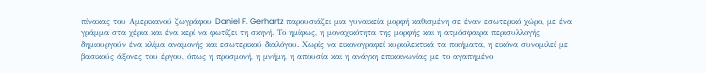πίνακας του Αμερικανού ζωγράφου Daniel F. Gerhartz παρουσιάζει μια γυναικεία μορφή καθισμένη σε έναν εσωτερικό χώρο, με ένα γράμμα στα χέρια και ένα κερί να φωτίζει τη σκηνή. Το ημίφως, η μοναχικότητα της μορφής και η ατμόσφαιρα περισυλλογής δημιουργούν ένα κλίμα αναμονής και εσωτερικού διαλόγου. Χωρίς να εικονογραφεί κυριολεκτικά τα ποιήματα, η εικόνα συνομιλεί με βασικούς άξονες του έργου, όπως η προσμονή, η μνήμη, η απουσία και η ανάγκη επικοινωνίας με το αγαπημένο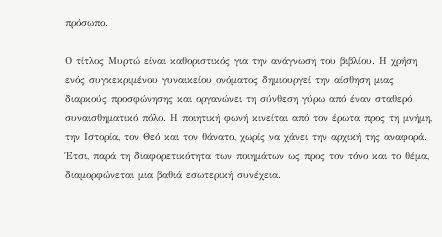πρόσωπο.

Ο τίτλος Μυρτώ είναι καθοριστικός για την ανάγνωση του βιβλίου. Η χρήση ενός συγκεκριμένου γυναικείου ονόματος δημιουργεί την αίσθηση μιας διαρκούς προσφώνησης και οργανώνει τη σύνθεση γύρω από έναν σταθερό συναισθηματικό πόλο. Η ποιητική φωνή κινείται από τον έρωτα προς τη μνήμη, την Ιστορία, τον Θεό και τον θάνατο, χωρίς να χάνει την αρχική της αναφορά. Έτσι, παρά τη διαφορετικότητα των ποιημάτων ως προς τον τόνο και το θέμα, διαμορφώνεται μια βαθιά εσωτερική συνέχεια.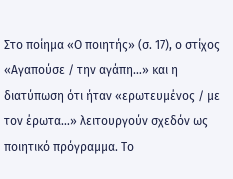Στο ποίημα «Ο ποιητής» (σ. 17), ο στίχος «Αγαπούσε / την αγάπη…» και η διατύπωση ότι ήταν «ερωτευμένος / με τον έρωτα…» λειτουργούν σχεδόν ως ποιητικό πρόγραμμα. Το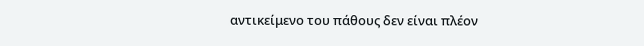αντικείμενο του πάθους δεν είναι πλέον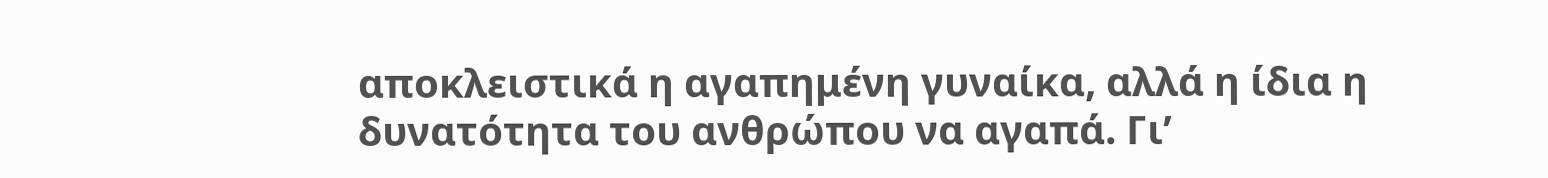αποκλειστικά η αγαπημένη γυναίκα, αλλά η ίδια η δυνατότητα του ανθρώπου να αγαπά. Γι’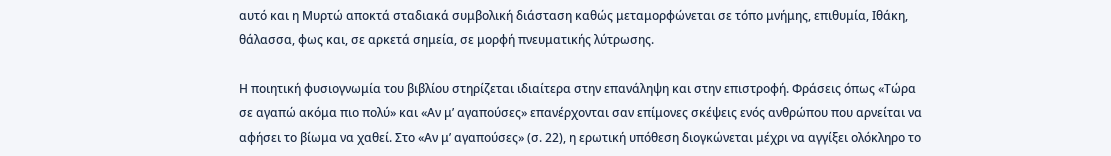αυτό και η Μυρτώ αποκτά σταδιακά συμβολική διάσταση καθώς μεταμορφώνεται σε τόπο μνήμης, επιθυμία, Ιθάκη, θάλασσα, φως και, σε αρκετά σημεία, σε μορφή πνευματικής λύτρωσης.

Η ποιητική φυσιογνωμία του βιβλίου στηρίζεται ιδιαίτερα στην επανάληψη και στην επιστροφή. Φράσεις όπως «Τώρα σε αγαπώ ακόμα πιο πολύ» και «Αν μ’ αγαπούσες» επανέρχονται σαν επίμονες σκέψεις ενός ανθρώπου που αρνείται να αφήσει το βίωμα να χαθεί. Στο «Αν μ’ αγαπούσες» (σ. 22), η ερωτική υπόθεση διογκώνεται μέχρι να αγγίξει ολόκληρο το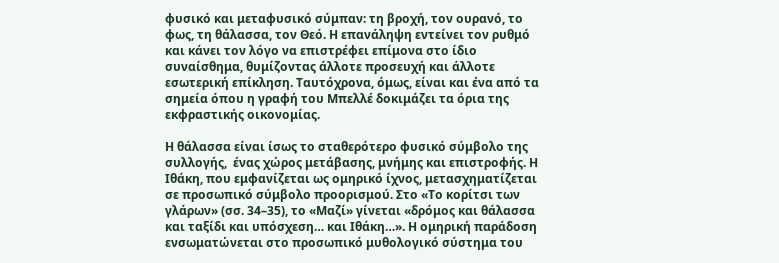φυσικό και μεταφυσικό σύμπαν: τη βροχή, τον ουρανό, το φως, τη θάλασσα, τον Θεό. Η επανάληψη εντείνει τον ρυθμό και κάνει τον λόγο να επιστρέφει επίμονα στο ίδιο συναίσθημα, θυμίζοντας άλλοτε προσευχή και άλλοτε εσωτερική επίκληση. Ταυτόχρονα, όμως, είναι και ένα από τα σημεία όπου η γραφή του Μπελλέ δοκιμάζει τα όρια της εκφραστικής οικονομίας.

Η θάλασσα είναι ίσως το σταθερότερο φυσικό σύμβολο της συλλογής,  ένας χώρος μετάβασης, μνήμης και επιστροφής. Η Ιθάκη, που εμφανίζεται ως ομηρικό ίχνος, μετασχηματίζεται σε προσωπικό σύμβολο προορισμού. Στο «Το κορίτσι των γλάρων» (σσ. 34–35), το «Μαζί» γίνεται «δρόμος και θάλασσα και ταξίδι και υπόσχεση… και Ιθάκη…». Η ομηρική παράδοση ενσωματώνεται στο προσωπικό μυθολογικό σύστημα του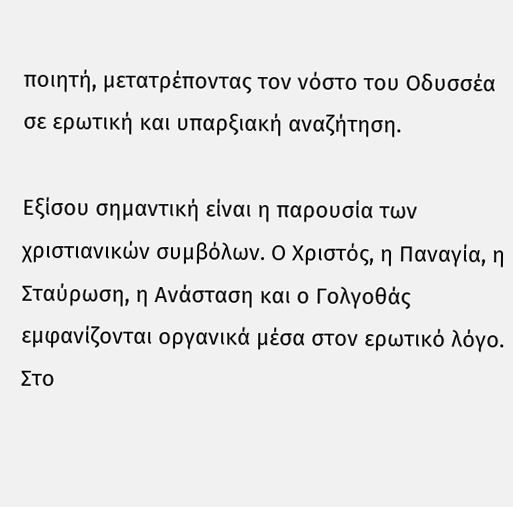ποιητή, μετατρέποντας τον νόστο του Οδυσσέα σε ερωτική και υπαρξιακή αναζήτηση.

Εξίσου σημαντική είναι η παρουσία των χριστιανικών συμβόλων. Ο Χριστός, η Παναγία, η Σταύρωση, η Ανάσταση και ο Γολγοθάς εμφανίζονται οργανικά μέσα στον ερωτικό λόγο. Στο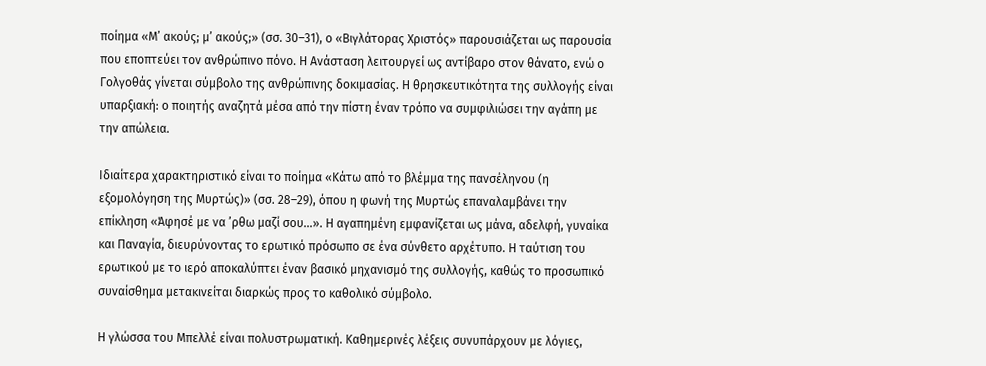ποίημα «Μ’ ακούς; μ’ ακούς;» (σσ. 30–31), ο «Βιγλάτορας Χριστός» παρουσιάζεται ως παρουσία που εποπτεύει τον ανθρώπινο πόνο. Η Ανάσταση λειτουργεί ως αντίβαρο στον θάνατο, ενώ ο Γολγοθάς γίνεται σύμβολο της ανθρώπινης δοκιμασίας. Η θρησκευτικότητα της συλλογής είναι υπαρξιακή: ο ποιητής αναζητά μέσα από την πίστη έναν τρόπο να συμφιλιώσει την αγάπη με την απώλεια.

Ιδιαίτερα χαρακτηριστικό είναι το ποίημα «Κάτω από το βλέμμα της πανσέληνου (η εξομολόγηση της Μυρτώς)» (σσ. 28–29), όπου η φωνή της Μυρτώς επαναλαμβάνει την επίκληση «Άφησέ με να ’ρθω μαζί σου…». Η αγαπημένη εμφανίζεται ως μάνα, αδελφή, γυναίκα και Παναγία, διευρύνοντας το ερωτικό πρόσωπο σε ένα σύνθετο αρχέτυπο. Η ταύτιση του ερωτικού με το ιερό αποκαλύπτει έναν βασικό μηχανισμό της συλλογής, καθώς το προσωπικό συναίσθημα μετακινείται διαρκώς προς το καθολικό σύμβολο.

Η γλώσσα του Μπελλέ είναι πολυστρωματική. Καθημερινές λέξεις συνυπάρχουν με λόγιες,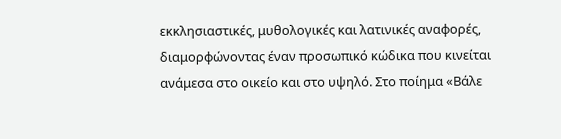εκκλησιαστικές, μυθολογικές και λατινικές αναφορές, διαμορφώνοντας έναν προσωπικό κώδικα που κινείται ανάμεσα στο οικείο και στο υψηλό. Στο ποίημα «Βάλε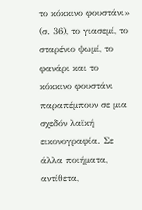το κόκκινο φουστάνι» (σ. 36), το γιασεμί, το σταρένιο ψωμί, το φανάρι και το κόκκινο φουστάνι παραπέμπουν σε μια σχεδόν λαϊκή εικονογραφία. Σε άλλα ποιήματα, αντίθετα,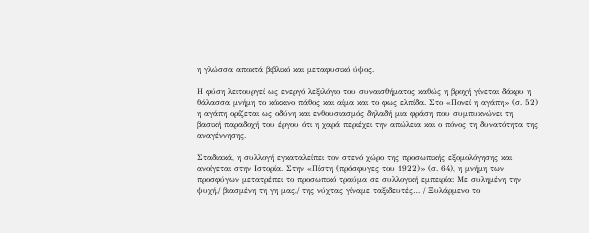η γλώσσα αποκτά βιβλικό και μεταφυσικό ύψος.

Η φύση λειτουργεί ως ενεργό λεξιλόγιο του συναισθήματος καθώς η βροχή γίνεται δάκρυ η θάλασσα μνήμη το κόκκινο πάθος και αίμα και το φως ελπίδα. Στο «Πονεί η αγάπη» (σ. 52) η αγάπη ορίζεται ως οδύνη και ενθουσιασμός δηλαδή μια φράση που συμπυκνώνει τη βασική παραδοχή του έργου ότι η χαρά περιέχει την απώλεια και ο πόνος τη δυνατότητα της αναγέννησης.

Σταδιακά, η συλλογή εγκαταλείπει τον στενό χώρο της προσωπικής εξομολόγησης και ανοίγεται στην Ιστορία. Στην «Πίστη (πρόσφυγες του 1922)» (σ. 64), η μνήμη των προσφύγων μετατρέπει το προσωπικό τραύμα σε συλλογική εμπειρία: Με συλημένη την ψυχή,/ βιασμένη τη γη μας,/ της νύχτας γίναμε ταξιδευτές… / Ξυλάρμενο το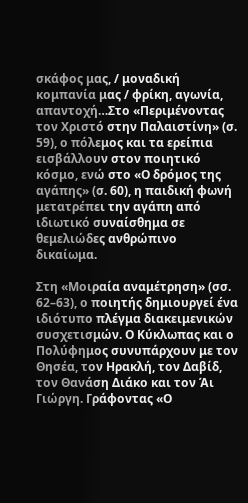σκάφος μας, / μοναδική κομπανία μας / φρίκη, αγωνία, απαντοχή…Στο «Περιμένοντας τον Χριστό στην Παλαιστίνη» (σ. 59), ο πόλεμος και τα ερείπια εισβάλλουν στον ποιητικό κόσμο, ενώ στο «Ο δρόμος της αγάπης» (σ. 60), η παιδική φωνή μετατρέπει την αγάπη από ιδιωτικό συναίσθημα σε θεμελιώδες ανθρώπινο δικαίωμα.

Στη «Μοιραία αναμέτρηση» (σσ. 62–63), ο ποιητής δημιουργεί ένα ιδιότυπο πλέγμα διακειμενικών συσχετισμών. Ο Κύκλωπας και ο Πολύφημος συνυπάρχουν με τον Θησέα, τον Ηρακλή, τον Δαβίδ, τον Θανάση Διάκο και τον Άι Γιώργη. Γράφοντας «Ο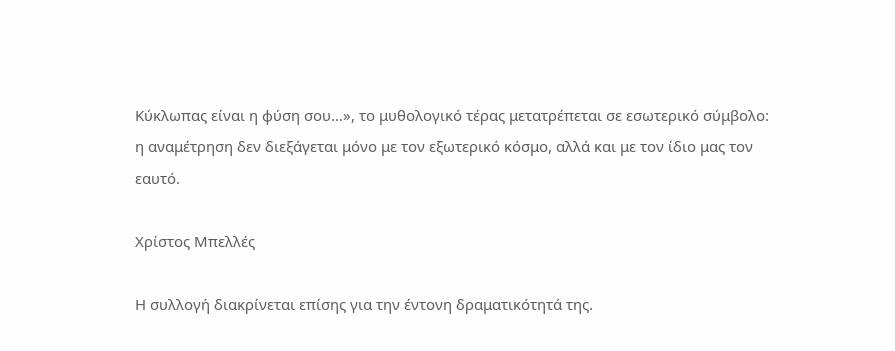Κύκλωπας είναι η φύση σου…», το μυθολογικό τέρας μετατρέπεται σε εσωτερικό σύμβολο: η αναμέτρηση δεν διεξάγεται μόνο με τον εξωτερικό κόσμο, αλλά και με τον ίδιο μας τον εαυτό.

Χρίστος Μπελλές

Η συλλογή διακρίνεται επίσης για την έντονη δραματικότητά της.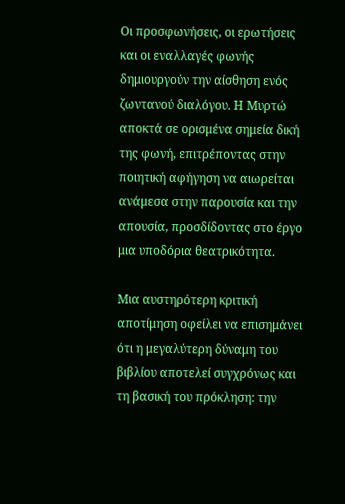Οι προσφωνήσεις, οι ερωτήσεις και οι εναλλαγές φωνής δημιουργούν την αίσθηση ενός ζωντανού διαλόγου. Η Μυρτώ αποκτά σε ορισμένα σημεία δική της φωνή, επιτρέποντας στην ποιητική αφήγηση να αιωρείται ανάμεσα στην παρουσία και την απουσία, προσδίδοντας στο έργο μια υποδόρια θεατρικότητα.

Μια αυστηρότερη κριτική αποτίμηση οφείλει να επισημάνει ότι η μεγαλύτερη δύναμη του βιβλίου αποτελεί συγχρόνως και τη βασική του πρόκληση: την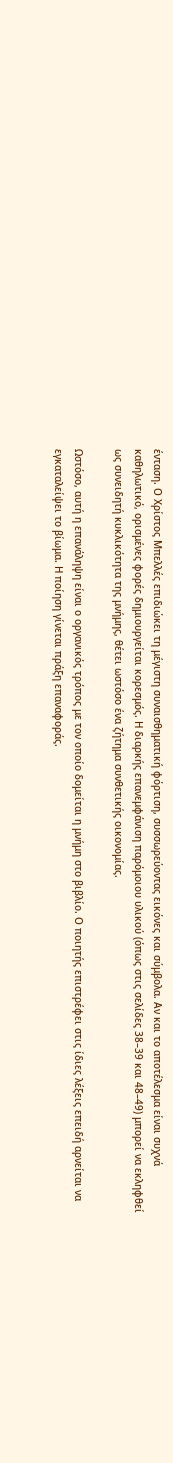ένταση. Ο Χρίστος Μπελλές επιδιώκει τη μέγιστη συναισθηματική φόρτιση, συσσωρεύοντας εικόνες και σύμβολα. Αν και το αποτέλεσμα είναι συχνά καθηλωτικό, ορισμένες φορές δημιουργείται κορεσμός. Η διαρκής επανεμφάνιση παρόμοιου υλικού (όπως στις σελίδες 38–39 και 48–49) μπορεί να εκληφθεί ως συνειδητή κυκλικότητα της μνήμης, θέτει ωστόσο ένα ζήτημα συνθετικής οικονομίας.

Ωστόσο, αυτή η επανάληψη είναι ο οργανικός τρόπος με τον οποίο δομείται η μνήμη στο βιβλίο. Ο ποιητής επιστρέφει στις ίδιες λέξεις επειδή αρνείται να εγκαταλείψει το βίωμα. Η ποίηση γίνεται πράξη επαναφοράς.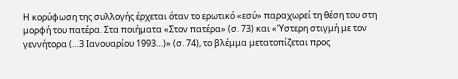Η κορύφωση της συλλογής έρχεται όταν το ερωτικό «εσύ» παραχωρεί τη θέση του στη μορφή του πατέρα. Στα ποιήματα «Στον πατέρα» (σ. 73) και «Ύστερη στιγμή με τον γεννήτορα (…3 Ιανουαρίου 1993…)» (σ. 74), το βλέμμα μετατοπίζεται προς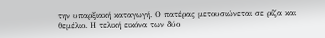την υπαρξιακή καταγωγή. Ο πατέρας μετουσιώνεται σε ρίζα και θεμέλιο. Η τελική εικόνα των δύο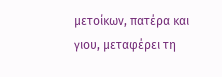μετοίκων, πατέρα και γιου, μεταφέρει τη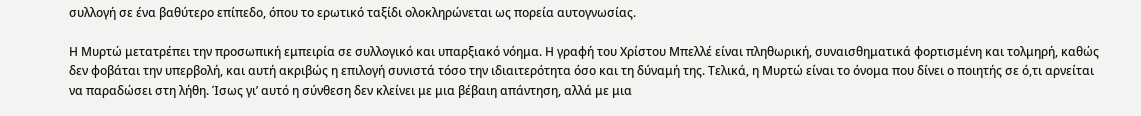συλλογή σε ένα βαθύτερο επίπεδο, όπου το ερωτικό ταξίδι ολοκληρώνεται ως πορεία αυτογνωσίας.

Η Μυρτώ μετατρέπει την προσωπική εμπειρία σε συλλογικό και υπαρξιακό νόημα. Η γραφή του Χρίστου Μπελλέ είναι πληθωρική, συναισθηματικά φορτισμένη και τολμηρή, καθώς δεν φοβάται την υπερβολή, και αυτή ακριβώς η επιλογή συνιστά τόσο την ιδιαιτερότητα όσο και τη δύναμή της. Τελικά, η Μυρτώ είναι το όνομα που δίνει ο ποιητής σε ό,τι αρνείται να παραδώσει στη λήθη. Ίσως γι’ αυτό η σύνθεση δεν κλείνει με μια βέβαιη απάντηση, αλλά με μια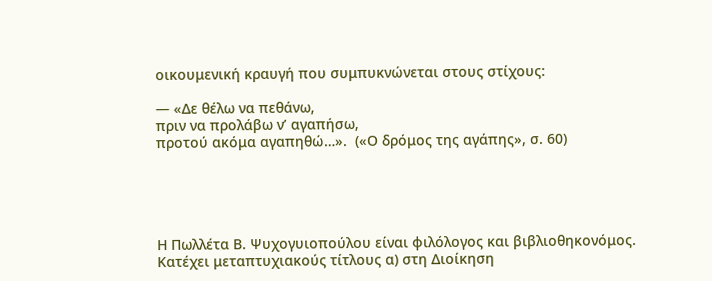οικουμενική κραυγή που συμπυκνώνεται στους στίχους:

— «Δε θέλω να πεθάνω,
πριν να προλάβω ν’ αγαπήσω,
προτού ακόμα αγαπηθώ…».  («Ο δρόμος της αγάπης», σ. 60)





Η Πωλλέτα Β. Ψυχογυιοπούλου είναι φιλόλογος και βιβλιοθηκονόμος.
Κατέχει μεταπτυχιακούς τίτλους α) στη Διοίκηση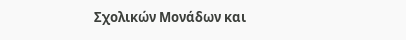Σχολικών Μονάδων και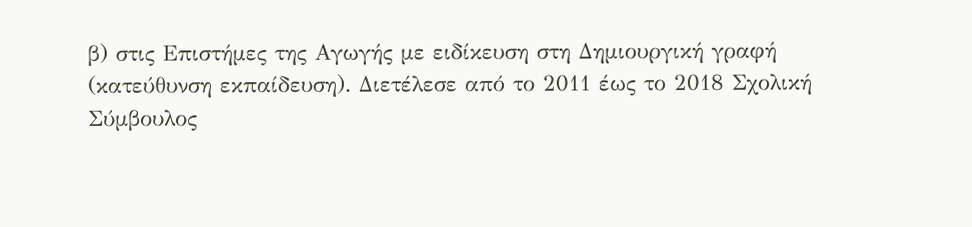β) στις Επιστήμες της Αγωγής με ειδίκευση στη Δημιουργική γραφή
(κατεύθυνση εκπαίδευση). Διετέλεσε από το 2011 έως το 2018 Σχολική
Σύμβουλος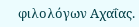φιλολόγων Αχαΐας.